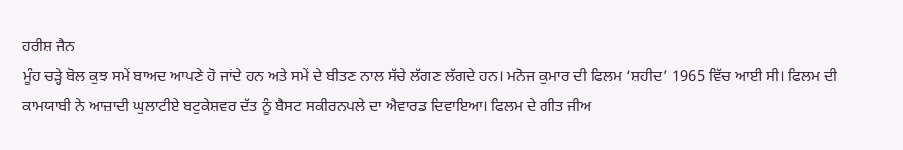ਹਰੀਸ਼ ਜੈਨ
ਮੂੰਹ ਚੜ੍ਹੇ ਬੋਲ ਕੁਝ ਸਮੇਂ ਬਾਅਦ ਆਪਣੇ ਹੋ ਜਾਂਦੇ ਹਨ ਅਤੇ ਸਮੇਂ ਦੇ ਬੀਤਣ ਨਾਲ ਸੱਚੇ ਲੱਗਣ ਲੱਗਦੇ ਹਨ। ਮਨੋਜ ਕੁਮਾਰ ਦੀ ਫਿਲਮ ‘ਸ਼ਹੀਦ’ 1965 ਵਿੱਚ ਆਈ ਸੀ। ਫਿਲਮ ਦੀ ਕਾਮਯਾਬੀ ਨੇ ਆਜ਼ਾਦੀ ਘੁਲਾਟੀਏ ਬਟੁਕੇਸ਼ਵਰ ਦੱਤ ਨੂੰ ਬੈਸਟ ਸਕੀਰਨਪਲੇ ਦਾ ਐਵਾਰਡ ਦਿਵਾਇਆ। ਫਿਲਮ ਦੇ ਗੀਤ ਜੀਅ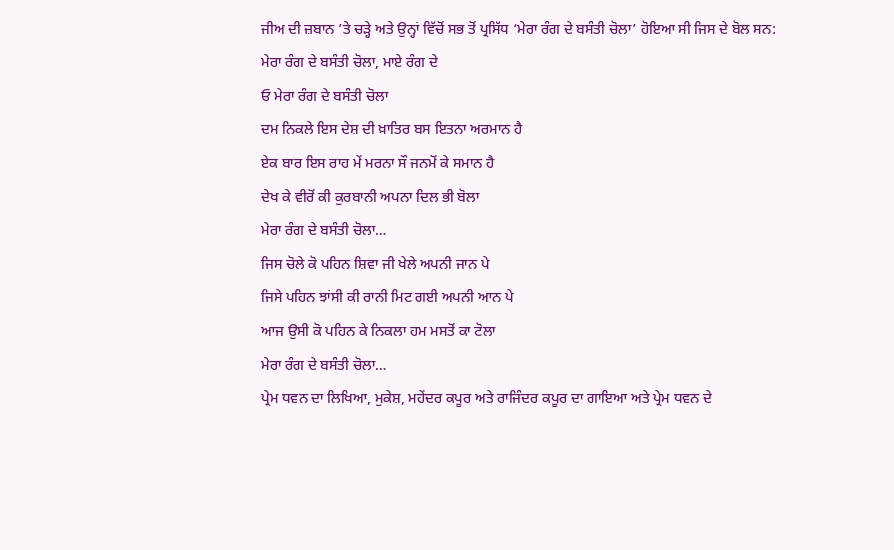ਜੀਅ ਦੀ ਜ਼ਬਾਨ ’ਤੇ ਚੜ੍ਹੇ ਅਤੇ ਉਨ੍ਹਾਂ ਵਿੱਚੋਂ ਸਭ ਤੋਂ ਪ੍ਰਸਿੱਧ ‘ਮੇਰਾ ਰੰਗ ਦੇ ਬਸੰਤੀ ਚੋਲਾ’ ਹੋਇਆ ਸੀ ਜਿਸ ਦੇ ਬੋਲ ਸਨ:
ਮੇਰਾ ਰੰਗ ਦੇ ਬਸੰਤੀ ਚੋਲਾ, ਮਾਏ ਰੰਗ ਦੇ
ਓ ਮੇਰਾ ਰੰਗ ਦੇ ਬਸੰਤੀ ਚੋਲਾ
ਦਮ ਨਿਕਲੇ ਇਸ ਦੇਸ਼ ਦੀ ਖ਼ਾਤਿਰ ਬਸ ਇਤਨਾ ਅਰਮਾਨ ਹੈ
ਏਕ ਬਾਰ ਇਸ ਰਾਹ ਮੇਂ ਮਰਨਾ ਸੌ ਜਨਮੋਂ ਕੇ ਸਮਾਨ ਹੈ
ਦੇਖ ਕੇ ਵੀਰੋਂ ਕੀ ਕੁਰਬਾਨੀ ਅਪਨਾ ਦਿਲ ਭੀ ਬੋਲਾ
ਮੇਰਾ ਰੰਗ ਦੇ ਬਸੰਤੀ ਚੋਲਾ…
ਜਿਸ ਚੋਲੇ ਕੋ ਪਹਿਨ ਸ਼ਿਵਾ ਜੀ ਖੇਲੇ ਅਪਨੀ ਜਾਨ ਪੇ
ਜਿਸੇ ਪਹਿਨ ਝਾਂਸੀ ਕੀ ਰਾਨੀ ਮਿਟ ਗਈ ਅਪਨੀ ਆਨ ਪੇ
ਆਜ ਉਸੀ ਕੋ ਪਹਿਨ ਕੇ ਨਿਕਲਾ ਹਮ ਮਸਤੋਂ ਕਾ ਟੋਲਾ
ਮੇਰਾ ਰੰਗ ਦੇ ਬਸੰਤੀ ਚੋਲਾ…
ਪ੍ਰੇਮ ਧਵਨ ਦਾ ਲਿਖਿਆ, ਮੁਕੇਸ਼, ਮਹੇਂਦਰ ਕਪੂਰ ਅਤੇ ਰਾਜਿੰਦਰ ਕਪੂਰ ਦਾ ਗਾਇਆ ਅਤੇ ਪ੍ਰੇਮ ਧਵਨ ਦੇ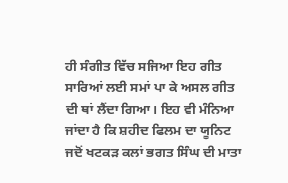ਹੀ ਸੰਗੀਤ ਵਿੱਚ ਸਜਿਆ ਇਹ ਗੀਤ ਸਾਰਿਆਂ ਲਈ ਸਮਾਂ ਪਾ ਕੇ ਅਸਲ ਗੀਤ ਦੀ ਥਾਂ ਲੈਂਦਾ ਗਿਆ। ਇਹ ਵੀ ਮੰਨਿਆ ਜਾਂਦਾ ਹੈ ਕਿ ਸ਼ਹੀਦ ਫਿਲਮ ਦਾ ਯੂਨਿਟ ਜਦੋਂ ਖਟਕੜ ਕਲਾਂ ਭਗਤ ਸਿੰਘ ਦੀ ਮਾਤਾ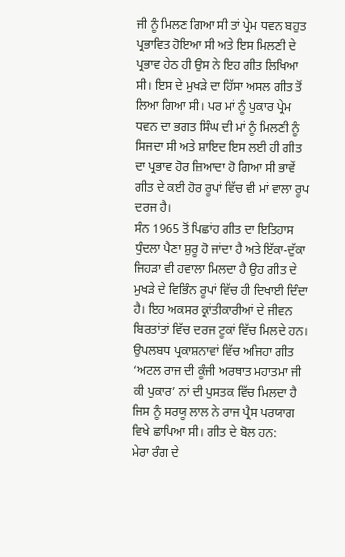ਜੀ ਨੂੰ ਮਿਲਣ ਗਿਆ ਸੀ ਤਾਂ ਪ੍ਰੇਮ ਧਵਨ ਬਹੁਤ ਪ੍ਰਭਾਵਿਤ ਹੋਇਆ ਸੀ ਅਤੇ ਇਸ ਮਿਲਣੀ ਦੇ ਪ੍ਰਭਾਵ ਹੇਠ ਹੀ ਉਸ ਨੇ ਇਹ ਗੀਤ ਲਿਖਿਆ ਸੀ। ਇਸ ਦੇ ਮੁਖੜੇ ਦਾ ਹਿੱਸਾ ਅਸਲ ਗੀਤ ਤੋਂ ਲਿਆ ਗਿਆ ਸੀ। ਪਰ ਮਾਂ ਨੂੰ ਪੁਕਾਰ ਪ੍ਰੇਮ ਧਵਨ ਦਾ ਭਗਤ ਸਿੰਘ ਦੀ ਮਾਂ ਨੂੰ ਮਿਲਣੀ ਨੂੰ ਸਿਜਦਾ ਸੀ ਅਤੇ ਸ਼ਾਇਦ ਇਸ ਲਈ ਹੀ ਗੀਤ ਦਾ ਪ੍ਰਭਾਵ ਹੋਰ ਜ਼ਿਆਦਾ ਹੋ ਗਿਆ ਸੀ ਭਾਵੇਂ ਗੀਤ ਦੇ ਕਈ ਹੋਰ ਰੂਪਾਂ ਵਿੱਚ ਵੀ ਮਾਂ ਵਾਲਾ ਰੂਪ ਦਰਜ ਹੈ।
ਸੰਨ 1965 ਤੋਂ ਪਿਛਾਂਹ ਗੀਤ ਦਾ ਇਤਿਹਾਸ ਧੁੰਦਲਾ ਪੈਣਾ ਸ਼ੁਰੂ ਹੋ ਜਾਂਦਾ ਹੈ ਅਤੇ ਇੱਕਾ-ਦੁੱਕਾ ਜਿਹੜਾ ਵੀ ਹਵਾਲਾ ਮਿਲਦਾ ਹੈ ਉਹ ਗੀਤ ਦੇ ਮੁਖੜੇ ਦੇ ਵਿਭਿੰਨ ਰੂਪਾਂ ਵਿੱਚ ਹੀ ਦਿਖਾਈ ਦਿੰਦਾ ਹੈ। ਇਹ ਅਕਸਰ ਕ੍ਰਾਂਤੀਕਾਰੀਆਂ ਦੇ ਜੀਵਨ ਬਿਰਤਾਂਤਾਂ ਵਿੱਚ ਦਰਜ ਟੂਕਾਂ ਵਿੱਚ ਮਿਲਦੇ ਹਨ।
ਉਪਲਬਧ ਪ੍ਰਕਾਸ਼ਨਾਵਾਂ ਵਿੱਚ ਅਜਿਹਾ ਗੀਤ ‘ਅਟਲ ਰਾਜ ਦੀ ਕੂੰਜੀ ਅਰਥਾਤ ਮਹਾਤਮਾ ਜੀ ਕੀ ਪੁਕਾਰ’ ਨਾਂ ਦੀ ਪੁਸਤਕ ਵਿੱਚ ਮਿਲਦਾ ਹੈ ਜਿਸ ਨੂੰ ਸਰਯੂ ਲਾਲ ਨੇ ਰਾਜ ਪ੍ਰੈਸ ਪਰਯਾਗ ਵਿਖੇ ਛਾਪਿਆ ਸੀ। ਗੀਤ ਦੇ ਬੋਲ ਹਨ:
ਮੇਰਾ ਰੰਗ ਦੇ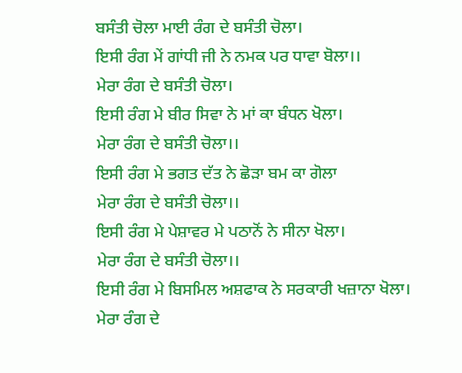ਬਸੰਤੀ ਚੋਲਾ ਮਾਈ ਰੰਗ ਦੇ ਬਸੰਤੀ ਚੋਲਾ।
ਇਸੀ ਰੰਗ ਮੇਂ ਗਾਂਧੀ ਜੀ ਨੇ ਨਮਕ ਪਰ ਧਾਵਾ ਬੋਲਾ।।
ਮੇਰਾ ਰੰਗ ਦੇ ਬਸੰਤੀ ਚੋਲਾ।
ਇਸੀ ਰੰਗ ਮੇ ਬੀਰ ਸਿਵਾ ਨੇ ਮਾਂ ਕਾ ਬੰਧਨ ਖੋਲਾ।
ਮੇਰਾ ਰੰਗ ਦੇ ਬਸੰਤੀ ਚੋਲਾ।।
ਇਸੀ ਰੰਗ ਮੇ ਭਗਤ ਦੱਤ ਨੇ ਛੋੜਾ ਬਮ ਕਾ ਗੋਲਾ
ਮੇਰਾ ਰੰਗ ਦੇ ਬਸੰਤੀ ਚੋਲਾ।।
ਇਸੀ ਰੰਗ ਮੇ ਪੇਸ਼ਾਵਰ ਮੇ ਪਠਾਨੋਂ ਨੇ ਸੀਨਾ ਖੋਲਾ।
ਮੇਰਾ ਰੰਗ ਦੇ ਬਸੰਤੀ ਚੋਲਾ।।
ਇਸੀ ਰੰਗ ਮੇ ਬਿਸਮਿਲ ਅਸ਼ਫਾਕ ਨੇ ਸਰਕਾਰੀ ਖਜ਼ਾਨਾ ਖੋਲਾ।
ਮੇਰਾ ਰੰਗ ਦੇ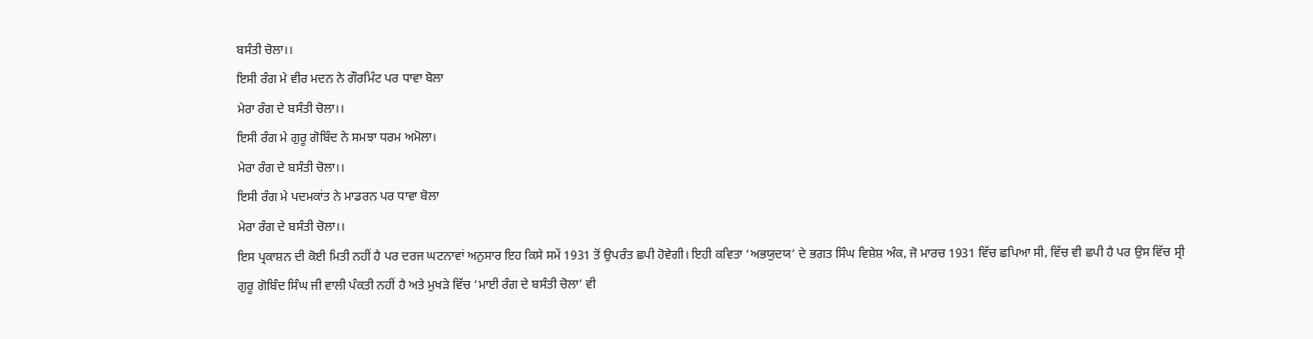ਬਸੰਤੀ ਚੋਲਾ।।
ਇਸੀ ਰੰਗ ਮੇ ਵੀਰ ਮਦਨ ਨੇ ਗੌਰਮਿੰਟ ਪਰ ਧਾਵਾ ਬੋਲਾ
ਮੇਰਾ ਰੰਗ ਦੇ ਬਸੰਤੀ ਚੋਲਾ।।
ਇਸੀ ਰੰਗ ਮੇ ਗੁਰੂ ਗੋਬਿੰਦ ਨੇ ਸਮਝਾ ਧਰਮ ਅਮੋਲਾ।
ਮੇਰਾ ਰੰਗ ਦੇ ਬਸੰਤੀ ਚੋਲਾ।।
ਇਸੀ ਰੰਗ ਮੇ ਪਦਮਕਾਂਤ ਨੇ ਮਾਡਰਨ ਪਰ ਧਾਵਾ ਬੋਲਾ
ਮੇਰਾ ਰੰਗ ਦੇ ਬਸੰਤੀ ਚੋਲਾ।।
ਇਸ ਪ੍ਰਕਾਸ਼ਨ ਦੀ ਕੋਈ ਮਿਤੀ ਨਹੀਂ ਹੈ ਪਰ ਦਰਜ ਘਟਨਾਵਾਂ ਅਨੁਸਾਰ ਇਹ ਕਿਸੇ ਸਮੇਂ 1931 ਤੋਂ ਉਪਰੰਤ ਛਪੀ ਹੋਵੇਗੀ। ਇਹੀ ਕਵਿਤਾ ‘ਅਭਯੁਦਯ’ ਦੇ ਭਗਤ ਸਿੰਘ ਵਿਸ਼ੇਸ਼ ਅੰਕ, ਜੋ ਮਾਰਚ 1931 ਵਿੱਚ ਛਪਿਆ ਸੀ, ਵਿੱਚ ਵੀ ਛਪੀ ਹੈ ਪਰ ਉਸ ਵਿੱਚ ਸ੍ਰੀ ਗੁਰੂ ਗੋਬਿੰਦ ਸਿੰਘ ਜੀ ਵਾਲੀ ਪੰਕਤੀ ਨਹੀਂ ਹੈ ਅਤੇ ਮੁਖੜੇ ਵਿੱਚ ‘ਮਾਈ ਰੰਗ ਦੇ ਬਸੰਤੀ ਚੋਲਾ’ ਵੀ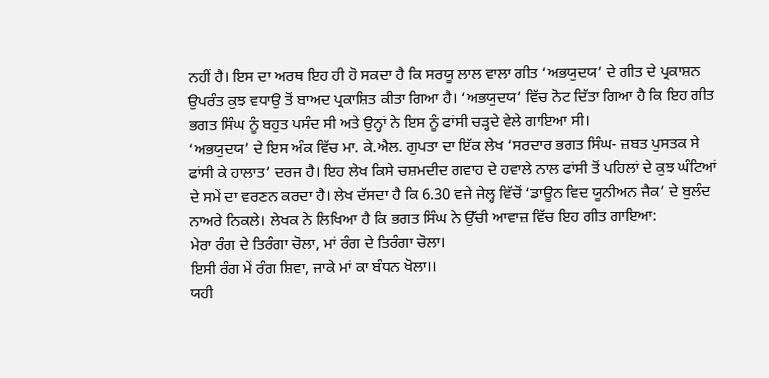ਨਹੀਂ ਹੈ। ਇਸ ਦਾ ਅਰਥ ਇਹ ਹੀ ਹੋ ਸਕਦਾ ਹੈ ਕਿ ਸਰਯੂ ਲਾਲ ਵਾਲਾ ਗੀਤ ‘ਅਭਯੁਦਯ’ ਦੇ ਗੀਤ ਦੇ ਪ੍ਰਕਾਸ਼ਨ ਉਪਰੰਤ ਕੁਝ ਵਧਾਉ ਤੋਂ ਬਾਅਦ ਪ੍ਰਕਾਸ਼ਿਤ ਕੀਤਾ ਗਿਆ ਹੈ। ‘ਅਭਯੁਦਯ’ ਵਿੱਚ ਨੋਟ ਦਿੱਤਾ ਗਿਆ ਹੈ ਕਿ ਇਹ ਗੀਤ ਭਗਤ ਸਿੰਘ ਨੂੰ ਬਹੁਤ ਪਸੰਦ ਸੀ ਅਤੇ ਉਨ੍ਹਾਂ ਨੇ ਇਸ ਨੂੰ ਫਾਂਸੀ ਚੜ੍ਹਦੇ ਵੇਲੇ ਗਾਇਆ ਸੀ।
‘ਅਭਯੁਦਯ’ ਦੇ ਇਸ ਅੰਕ ਵਿੱਚ ਮਾ. ਕੇ.ਐਲ. ਗੁਪਤਾ ਦਾ ਇੱਕ ਲੇਖ ‘ਸਰਦਾਰ ਭਗਤ ਸਿੰਘ- ਜ਼ਬਤ ਪੁਸਤਕ ਸੇ ਫਾਂਸੀ ਕੇ ਹਾਲਾਤ’ ਦਰਜ ਹੈ। ਇਹ ਲੇਖ ਕਿਸੇ ਚਸ਼ਮਦੀਦ ਗਵਾਹ ਦੇ ਹਵਾਲੇ ਨਾਲ ਫਾਂਸੀ ਤੋਂ ਪਹਿਲਾਂ ਦੇ ਕੁਝ ਘੰਟਿਆਂ ਦੇ ਸਮੇਂ ਦਾ ਵਰਣਨ ਕਰਦਾ ਹੈ। ਲੇਖ ਦੱਸਦਾ ਹੈ ਕਿ 6.30 ਵਜੇ ਜੇਲ੍ਹ ਵਿੱਚੋਂ ‘ਡਾਊਨ ਵਿਦ ਯੂਨੀਅਨ ਜੈਕ’ ਦੇ ਬੁਲੰਦ ਨਾਅਰੇ ਨਿਕਲੇ। ਲੇਖਕ ਨੇ ਲਿਖਿਆ ਹੈ ਕਿ ਭਗਤ ਸਿੰਘ ਨੇ ਉੱਚੀ ਆਵਾਜ਼ ਵਿੱਚ ਇਹ ਗੀਤ ਗਾਇਆ:
ਮੇਰਾ ਰੰਗ ਦੇ ਤਿਰੰਗਾ ਚੋਲਾ, ਮਾਂ ਰੰਗ ਦੇ ਤਿਰੰਗਾ ਚੋਲਾ।
ਇਸੀ ਰੰਗ ਮੇਂ ਰੰਗ ਸ਼ਿਵਾ, ਜਾਕੇ ਮਾਂ ਕਾ ਬੰਧਨ ਖੋਲਾ।।
ਯਹੀ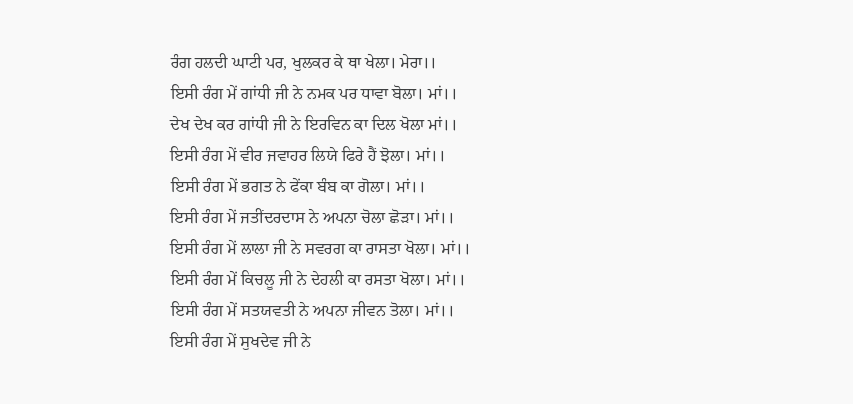ਰੰਗ ਹਲਦੀ ਘਾਟੀ ਪਰ, ਖੁਲਕਰ ਕੇ ਥਾ ਖੇਲਾ। ਮੇਰਾ।।
ਇਸੀ ਰੰਗ ਮੇਂ ਗਾਂਧੀ ਜੀ ਨੇ ਨਮਕ ਪਰ ਧਾਵਾ ਬੋਲਾ। ਮਾਂ।।
ਦੇਖ ਦੇਖ ਕਰ ਗਾਂਧੀ ਜੀ ਨੇ ਇਰਵਿਨ ਕਾ ਦਿਲ ਖੋਲਾ ਮਾਂ।।
ਇਸੀ ਰੰਗ ਮੇਂ ਵੀਰ ਜਵਾਹਰ ਲਿਯੇ ਫਿਰੇ ਹੈਂ ਝੋਲਾ। ਮਾਂ।।
ਇਸੀ ਰੰਗ ਮੇਂ ਭਗਤ ਨੇ ਫੇਂਕਾ ਬੰਬ ਕਾ ਗੋਲਾ। ਮਾਂ।।
ਇਸੀ ਰੰਗ ਮੇਂ ਜਤੀਂਦਰਦਾਸ ਨੇ ਅਪਨਾ ਚੋਲਾ ਛੋੜਾ। ਮਾਂ।।
ਇਸੀ ਰੰਗ ਮੇਂ ਲਾਲਾ ਜੀ ਨੇ ਸਵਰਗ ਕਾ ਰਾਸਤਾ ਖੋਲਾ। ਮਾਂ।।
ਇਸੀ ਰੰਗ ਮੇਂ ਕਿਚਲੂ ਜੀ ਨੇ ਦੇਹਲੀ ਕਾ ਰਸਤਾ ਖੋਲਾ। ਮਾਂ।।
ਇਸੀ ਰੰਗ ਮੇਂ ਸਤਯਵਤੀ ਨੇ ਅਪਨਾ ਜੀਵਨ ਤੋਲਾ। ਮਾਂ।।
ਇਸੀ ਰੰਗ ਮੇਂ ਸੁਖਦੇਵ ਜੀ ਨੇ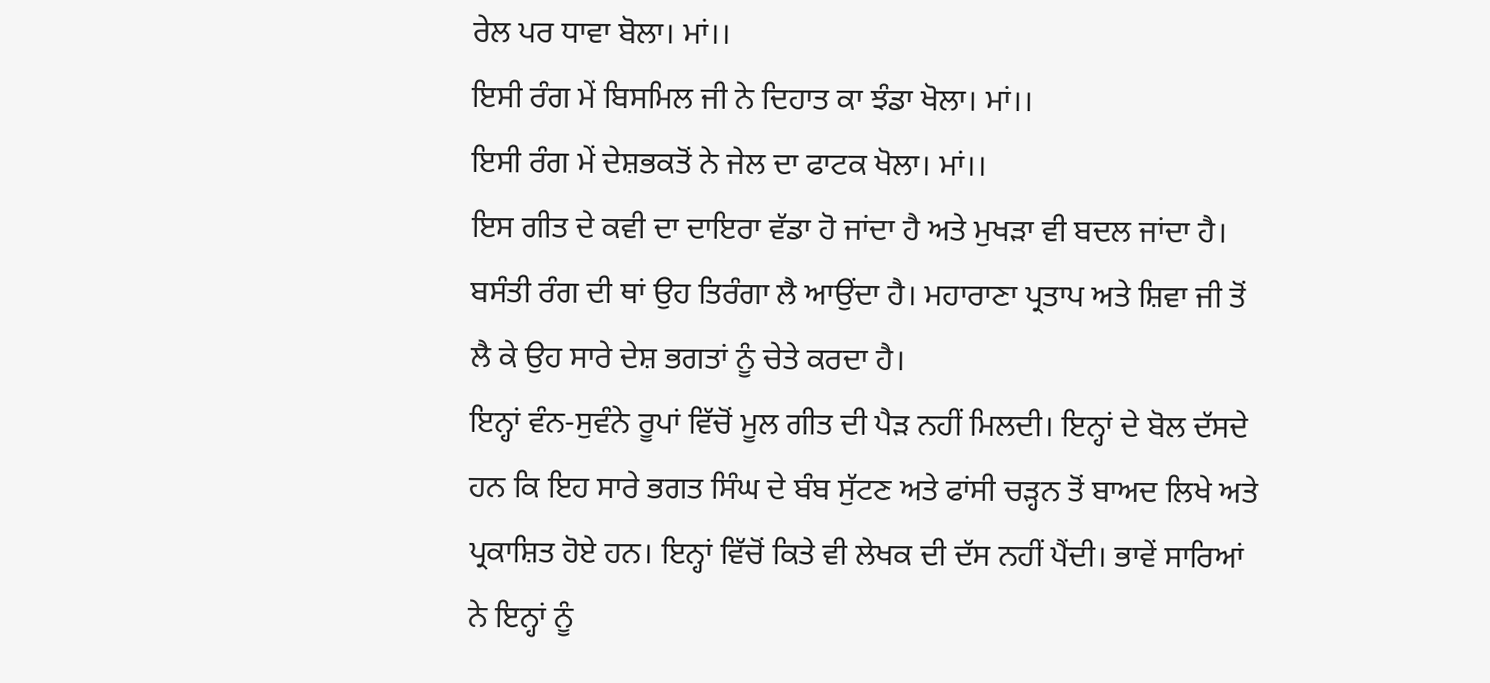ਰੇਲ ਪਰ ਧਾਵਾ ਬੋਲਾ। ਮਾਂ।।
ਇਸੀ ਰੰਗ ਮੇਂ ਬਿਸਮਿਲ ਜੀ ਨੇ ਦਿਹਾਤ ਕਾ ਝੰਡਾ ਖੋਲਾ। ਮਾਂ।।
ਇਸੀ ਰੰਗ ਮੇਂ ਦੇਸ਼ਭਕਤੋਂ ਨੇ ਜੇਲ ਦਾ ਫਾਟਕ ਖੋਲਾ। ਮਾਂ।।
ਇਸ ਗੀਤ ਦੇ ਕਵੀ ਦਾ ਦਾਇਰਾ ਵੱਡਾ ਹੋ ਜਾਂਦਾ ਹੈ ਅਤੇ ਮੁਖੜਾ ਵੀ ਬਦਲ ਜਾਂਦਾ ਹੈ। ਬਸੰਤੀ ਰੰਗ ਦੀ ਥਾਂ ਉਹ ਤਿਰੰਗਾ ਲੈ ਆਉਂਦਾ ਹੈ। ਮਹਾਰਾਣਾ ਪ੍ਰਤਾਪ ਅਤੇ ਸ਼ਿਵਾ ਜੀ ਤੋਂ ਲੈ ਕੇ ਉਹ ਸਾਰੇ ਦੇਸ਼ ਭਗਤਾਂ ਨੂੰ ਚੇਤੇ ਕਰਦਾ ਹੈ।
ਇਨ੍ਹਾਂ ਵੰਨ-ਸੁਵੰਨੇ ਰੂਪਾਂ ਵਿੱਚੋਂ ਮੂਲ ਗੀਤ ਦੀ ਪੈੜ ਨਹੀਂ ਮਿਲਦੀ। ਇਨ੍ਹਾਂ ਦੇ ਬੋਲ ਦੱਸਦੇ ਹਨ ਕਿ ਇਹ ਸਾਰੇ ਭਗਤ ਸਿੰਘ ਦੇ ਬੰਬ ਸੁੱਟਣ ਅਤੇ ਫਾਂਸੀ ਚੜ੍ਹਨ ਤੋਂ ਬਾਅਦ ਲਿਖੇ ਅਤੇ ਪ੍ਰਕਾਸ਼ਿਤ ਹੋਏ ਹਨ। ਇਨ੍ਹਾਂ ਵਿੱਚੋਂ ਕਿਤੇ ਵੀ ਲੇਖਕ ਦੀ ਦੱਸ ਨਹੀਂ ਪੈਂਦੀ। ਭਾਵੇਂ ਸਾਰਿਆਂ ਨੇ ਇਨ੍ਹਾਂ ਨੂੰ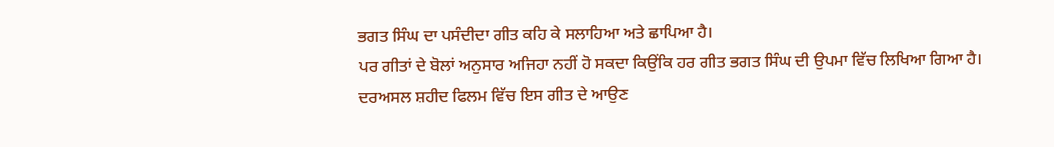ਭਗਤ ਸਿੰਘ ਦਾ ਪਸੰਦੀਦਾ ਗੀਤ ਕਹਿ ਕੇ ਸਲਾਹਿਆ ਅਤੇ ਛਾਪਿਆ ਹੈ।
ਪਰ ਗੀਤਾਂ ਦੇ ਬੋਲਾਂ ਅਨੁਸਾਰ ਅਜਿਹਾ ਨਹੀਂ ਹੋ ਸਕਦਾ ਕਿਉਂਕਿ ਹਰ ਗੀਤ ਭਗਤ ਸਿੰਘ ਦੀ ਉਪਮਾ ਵਿੱਚ ਲਿਖਿਆ ਗਿਆ ਹੈ।
ਦਰਅਸਲ ਸ਼ਹੀਦ ਫਿਲਮ ਵਿੱਚ ਇਸ ਗੀਤ ਦੇ ਆਉਣ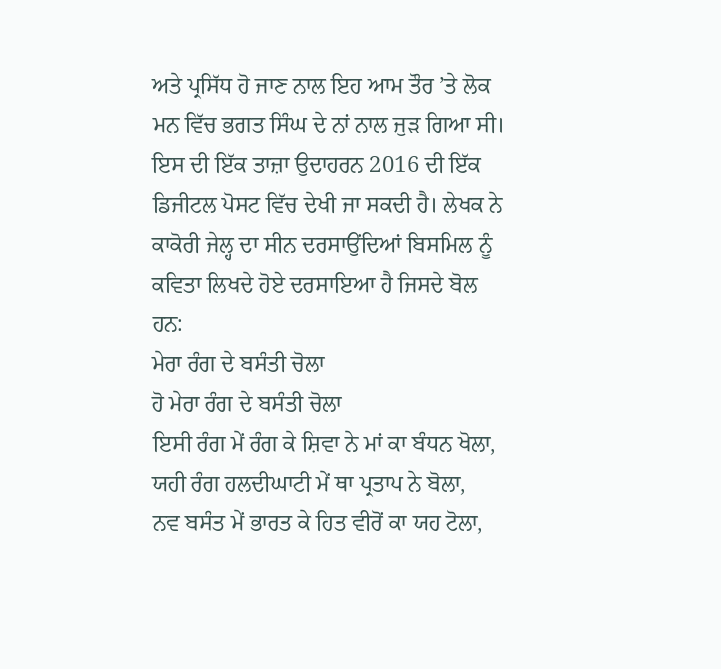ਅਤੇ ਪ੍ਰਸਿੱਧ ਹੋ ਜਾਣ ਨਾਲ ਇਹ ਆਮ ਤੌਰ ’ਤੇ ਲੋਕ ਮਨ ਵਿੱਚ ਭਗਤ ਸਿੰਘ ਦੇ ਨਾਂ ਨਾਲ ਜੁੜ ਗਿਆ ਸੀ। ਇਸ ਦੀ ਇੱਕ ਤਾਜ਼ਾ ਉਦਾਹਰਨ 2016 ਦੀ ਇੱਕ ਡਿਜੀਟਲ ਪੋਸਟ ਵਿੱਚ ਦੇਖੀ ਜਾ ਸਕਦੀ ਹੈ। ਲੇਖਕ ਨੇ ਕਾਕੋਰੀ ਜੇਲ੍ਹ ਦਾ ਸੀਨ ਦਰਸਾਉਂਦਿਆਂ ਬਿਸਮਿਲ ਨੂੰ ਕਵਿਤਾ ਲਿਖਦੇ ਹੋਏ ਦਰਸਾਇਆ ਹੈ ਜਿਸਦੇ ਬੋਲ ਹਨ:
ਮੇਰਾ ਰੰਗ ਦੇ ਬਸੰਤੀ ਚੋਲਾ
ਹੋ ਮੇਰਾ ਰੰਗ ਦੇ ਬਸੰਤੀ ਚੋਲਾ
ਇਸੀ ਰੰਗ ਮੇਂ ਰੰਗ ਕੇ ਸ਼ਿਵਾ ਨੇ ਮਾਂ ਕਾ ਬੰਧਨ ਖੋਲਾ,
ਯਹੀ ਰੰਗ ਹਲਦੀਘਾਟੀ ਮੇਂ ਥਾ ਪ੍ਰਤਾਪ ਨੇ ਬੋਲਾ,
ਨਵ ਬਸੰਤ ਮੇਂ ਭਾਰਤ ਕੇ ਹਿਤ ਵੀਰੋਂ ਕਾ ਯਹ ਟੋਲਾ,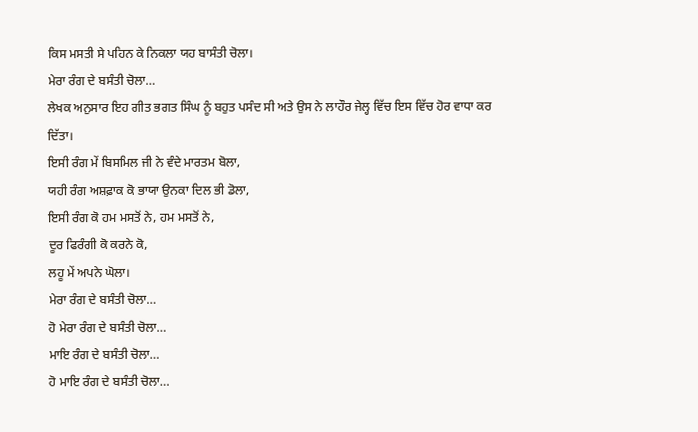ਕਿਸ ਮਸਤੀ ਸੇ ਪਹਿਨ ਕੇ ਨਿਕਲਾ ਯਹ ਬਾਸੰਤੀ ਚੋਲਾ।
ਮੇਰਾ ਰੰਗ ਦੇ ਬਸੰਤੀ ਚੋਲਾ…
ਲੇਖਕ ਅਨੁਸਾਰ ਇਹ ਗੀਤ ਭਗਤ ਸਿੰਘ ਨੂੰ ਬਹੁਤ ਪਸੰਦ ਸੀ ਅਤੇ ਉਸ ਨੇ ਲਾਹੌਰ ਜੇਲ੍ਹ ਵਿੱਚ ਇਸ ਵਿੱਚ ਹੋਰ ਵਾਧਾ ਕਰ ਦਿੱਤਾ।
ਇਸੀ ਰੰਗ ਮੇਂ ਬਿਸਮਿਲ ਜੀ ਨੇ ਵੰਦੇ ਮਾਰਤਮ ਬੋਲਾ,
ਯਹੀ ਰੰਗ ਅਸ਼ਫ਼ਾਕ ਕੋ ਭਾਯਾ ਉਨਕਾ ਦਿਲ ਭੀ ਡੋਲਾ,
ਇਸੀ ਰੰਗ ਕੋ ਹਮ ਮਸਤੋਂ ਨੇ, ਹਮ ਮਸਤੋਂ ਨੇ,
ਦੂਰ ਫਿਰੰਗੀ ਕੋ ਕਰਨੇ ਕੋ,
ਲਹੂ ਮੇਂ ਅਪਨੇ ਘੋਲਾ।
ਮੇਰਾ ਰੰਗ ਦੇ ਬਸੰਤੀ ਚੋਲਾ…
ਹੋ ਮੇਰਾ ਰੰਗ ਦੇ ਬਸੰਤੀ ਚੋਲਾ…
ਮਾਇ ਰੰਗ ਦੇ ਬਸੰਤੀ ਚੋਲਾ…
ਹੋ ਮਾਇ ਰੰਗ ਦੇ ਬਸੰਤੀ ਚੋਲਾ…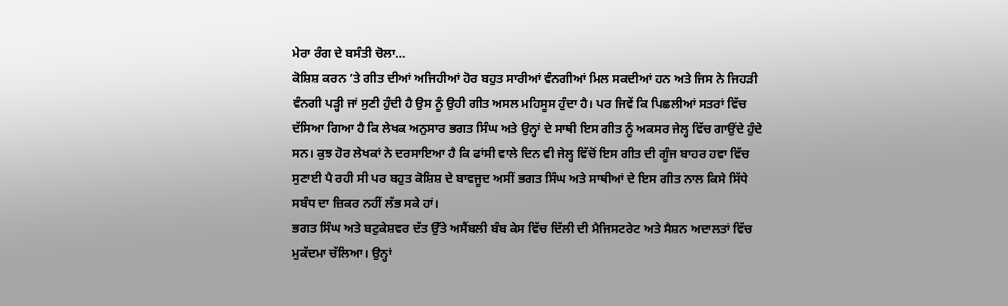ਮੇਰਾ ਰੰਗ ਦੇ ਬਸੰਤੀ ਚੋਲਾ…
ਕੋਸ਼ਿਸ਼ ਕਰਨ ’ਤੇ ਗੀਤ ਦੀਆਂ ਅਜਿਹੀਆਂ ਹੋਰ ਬਹੁਤ ਸਾਰੀਆਂ ਵੰਨਗੀਆਂ ਮਿਲ ਸਕਦੀਆਂ ਹਨ ਅਤੇ ਜਿਸ ਨੇ ਜਿਹੜੀ ਵੰਨਗੀ ਪੜ੍ਹੀ ਜਾਂ ਸੁਣੀ ਹੁੰਦੀ ਹੈ ਉਸ ਨੂੰ ਉਹੀ ਗੀਤ ਅਸਲ ਮਹਿਸੂਸ ਹੁੰਦਾ ਹੈ। ਪਰ ਜਿਵੇਂ ਕਿ ਪਿਛਲੀਆਂ ਸਤਰਾਂ ਵਿੱਚ ਦੱਸਿਆ ਗਿਆ ਹੈ ਕਿ ਲੇਖਕ ਅਨੁਸਾਰ ਭਗਤ ਸਿੰਘ ਅਤੇ ਉਨ੍ਹਾਂ ਦੇ ਸਾਥੀ ਇਸ ਗੀਤ ਨੂੰ ਅਕਸਰ ਜੇਲ੍ਹ ਵਿੱਚ ਗਾਉਂਦੇ ਹੁੰਦੇ ਸਨ। ਕੁਝ ਹੋਰ ਲੇਖਕਾਂ ਨੇ ਦਰਸਾਇਆ ਹੈ ਕਿ ਫਾਂਸੀ ਵਾਲੇ ਦਿਨ ਵੀ ਜੇਲ੍ਹ ਵਿੱਚੋਂ ਇਸ ਗੀਤ ਦੀ ਗੂੰਜ ਬਾਹਰ ਹਵਾ ਵਿੱਚ ਸੁਣਾਈ ਪੈ ਰਹੀ ਸੀ ਪਰ ਬਹੁਤ ਕੋਸ਼ਿਸ਼ ਦੇ ਬਾਵਜੂਦ ਅਸੀਂ ਭਗਤ ਸਿੰਘ ਅਤੇ ਸਾਥੀਆਂ ਦੇ ਇਸ ਗੀਤ ਨਾਲ ਕਿਸੇ ਸਿੱਧੇ ਸਬੰਧ ਦਾ ਜ਼ਿਕਰ ਨਹੀਂ ਲੱਭ ਸਕੇ ਹਾਂ।
ਭਗਤ ਸਿੰਘ ਅਤੇ ਬਟੁਕੇਸ਼ਵਰ ਦੱਤ ਉੱਤੇ ਅਸੈਂਬਲੀ ਬੰਬ ਕੇਸ ਵਿੱਚ ਦਿੱਲੀ ਦੀ ਮੈਜਿਸਟਰੇਟ ਅਤੇ ਸੈਸ਼ਨ ਅਦਾਲਤਾਂ ਵਿੱਚ ਮੁਕੱਦਮਾ ਚੱਲਿਆ। ਉਨ੍ਹਾਂ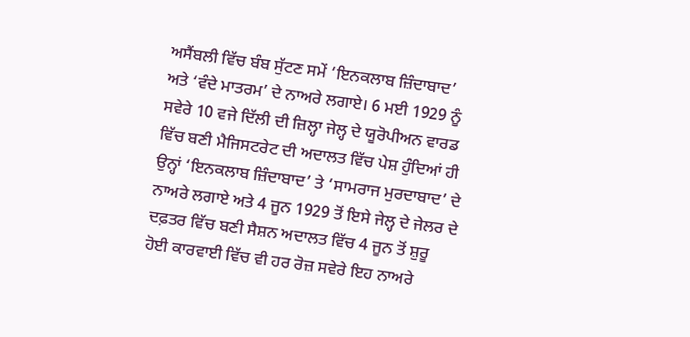ਅਸੈਂਬਲੀ ਵਿੱਚ ਬੰਬ ਸੁੱਟਣ ਸਮੇਂ ‘ਇਨਕਲਾਬ ਜ਼ਿੰਦਾਬਾਦ’ ਅਤੇ ‘ਵੰਦੇ ਮਾਤਰਮ’ ਦੇ ਨਾਅਰੇ ਲਗਾਏ। 6 ਮਈ 1929 ਨੂੰ ਸਵੇਰੇ 10 ਵਜੇ ਦਿੱਲੀ ਦੀ ਜ਼ਿਲ੍ਹਾ ਜੇਲ੍ਹ ਦੇ ਯੂਰੋਪੀਅਨ ਵਾਰਡ ਵਿੱਚ ਬਣੀ ਮੈਜਿਸਟਰੇਟ ਦੀ ਅਦਾਲਤ ਵਿੱਚ ਪੇਸ਼ ਹੁੰਦਿਆਂ ਹੀ ਉਨ੍ਹਾਂ ‘ਇਨਕਲਾਬ ਜ਼ਿੰਦਾਬਾਦ’ ਤੇ ‘ਸਾਮਰਾਜ ਮੁਰਦਾਬਾਦ’ ਦੇ ਨਾਅਰੇ ਲਗਾਏ ਅਤੇ 4 ਜੂਨ 1929 ਤੋਂ ਇਸੇ ਜੇਲ੍ਹ ਦੇ ਜੇਲਰ ਦੇ ਦਫ਼ਤਰ ਵਿੱਚ ਬਣੀ ਸੈਸ਼ਨ ਅਦਾਲਤ ਵਿੱਚ 4 ਜੂਨ ਤੋਂ ਸ਼ੁਰੂ ਹੋਈ ਕਾਰਵਾਈ ਵਿੱਚ ਵੀ ਹਰ ਰੋਜ਼ ਸਵੇਰੇ ਇਹ ਨਾਅਰੇ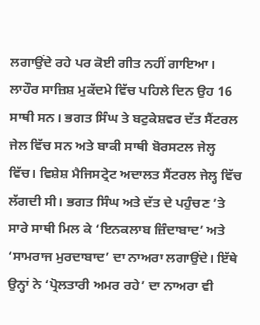ਲਗਾਉਂਦੇ ਰਹੇ ਪਰ ਕੋਈ ਗੀਤ ਨਹੀਂ ਗਾਇਆ।
ਲਾਹੌਰ ਸਾਜ਼ਿਸ਼ ਮੁਕੱਦਮੇ ਵਿੱਚ ਪਹਿਲੇ ਦਿਨ ਉਹ 16 ਸਾਥੀ ਸਨ। ਭਗਤ ਸਿੰਘ ਤੇ ਬਟੁਕੇਸ਼ਵਰ ਦੱਤ ਸੈਂਟਰਲ ਜੇਲ ਵਿੱਚ ਸਨ ਅਤੇ ਬਾਕੀ ਸਾਥੀ ਬੋਰਸਟਲ ਜੇਲ੍ਹ ਵਿੱਚ। ਵਿਸ਼ੇਸ਼ ਮੈਜਿਸਟ੍ਰੇਟ ਅਦਾਲਤ ਸੈਂਟਰਲ ਜੇਲ੍ਹ ਵਿੱਚ ਲੱਗਦੀ ਸੀ। ਭਗਤ ਸਿੰਘ ਅਤੇ ਦੱਤ ਦੇ ਪਹੁੰਚਣ ’ਤੇ ਸਾਰੇ ਸਾਥੀ ਮਿਲ ਕੇ ‘ਇਨਕਲਾਬ ਜ਼ਿੰਦਾਬਾਦ’ ਅਤੇ ‘ਸਾਮਰਾਜ ਮੁਰਦਾਬਾਦ’ ਦਾ ਨਾਅਰਾ ਲਗਾਉਂਦੇ। ਇੱਥੇ ਉਨ੍ਹਾਂ ਨੇ ‘ਪ੍ਰੋਲਤਾਰੀ ਅਮਰ ਰਹੇ’ ਦਾ ਨਾਅਰਾ ਵੀ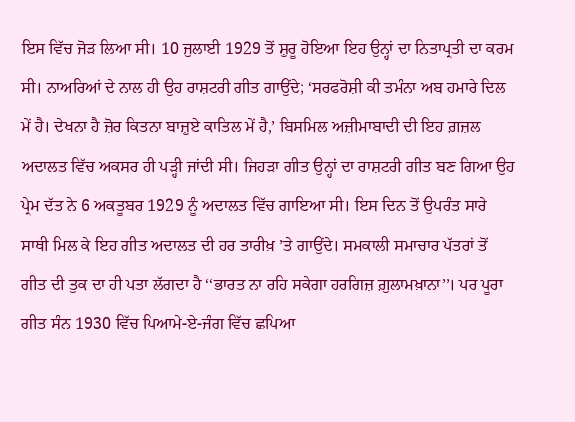ਇਸ ਵਿੱਚ ਜੋੜ ਲਿਆ ਸੀ। 10 ਜੁਲਾਈ 1929 ਤੋਂ ਸ਼ੁਰੂ ਹੋਇਆ ਇਹ ਉਨ੍ਹਾਂ ਦਾ ਨਿਤਾਪ੍ਰਤੀ ਦਾ ਕਰਮ ਸੀ। ਨਾਅਰਿਆਂ ਦੇ ਨਾਲ ਹੀ ਉਹ ਰਾਸ਼ਟਰੀ ਗੀਤ ਗਾਉਂਦੇ; ‘ਸਰਫਰੋਸ਼ੀ ਕੀ ਤਮੰਨਾ ਅਬ ਹਮਾਰੇ ਦਿਲ ਮੇਂ ਹੈ। ਦੇਖਨਾ ਹੈ ਜ਼ੋਰ ਕਿਤਨਾ ਬਾਜ਼ੁਏ ਕਾਤਿਲ ਮੇਂ ਹੈ,’ ਬਿਸਮਿਲ ਅਜ਼ੀਮਾਬਾਦੀ ਦੀ ਇਹ ਗ਼ਜ਼ਲ ਅਦਾਲਤ ਵਿੱਚ ਅਕਸਰ ਹੀ ਪੜ੍ਹੀ ਜਾਂਦੀ ਸੀ। ਜਿਹੜਾ ਗੀਤ ਉਨ੍ਹਾਂ ਦਾ ਰਾਸ਼ਟਰੀ ਗੀਤ ਬਣ ਗਿਆ ਉਹ ਪ੍ਰੇਮ ਦੱਤ ਨੇ 6 ਅਕਤੂਬਰ 1929 ਨੂੰ ਅਦਾਲਤ ਵਿੱਚ ਗਾਇਆ ਸੀ। ਇਸ ਦਿਨ ਤੋਂ ਉਪਰੰਤ ਸਾਰੇ ਸਾਥੀ ਮਿਲ ਕੇ ਇਹ ਗੀਤ ਅਦਾਲਤ ਦੀ ਹਰ ਤਾਰੀਖ਼ ’ਤੇ ਗਾਉਂਦੇ। ਸਮਕਾਲੀ ਸਮਾਚਾਰ ਪੱਤਰਾਂ ਤੋਂ ਗੀਤ ਦੀ ਤੁਕ ਦਾ ਹੀ ਪਤਾ ਲੱਗਦਾ ਹੈ ‘‘ਭਾਰਤ ਨਾ ਰਹਿ ਸਕੇਗਾ ਹਰਗਿਜ਼ ਗ਼ੁਲਾਮਖ਼ਾਨਾ’’। ਪਰ ਪੂਰਾ ਗੀਤ ਸੰਨ 1930 ਵਿੱਚ ਪਿਆਮੇ-ਏ-ਜੰਗ ਵਿੱਚ ਛਪਿਆ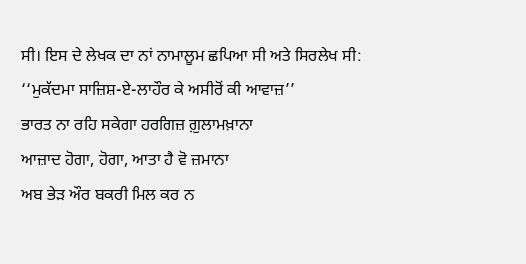ਸੀ। ਇਸ ਦੇ ਲੇਖਕ ਦਾ ਨਾਂ ਨਾਮਾਲੂਮ ਛਪਿਆ ਸੀ ਅਤੇ ਸਿਰਲੇਖ ਸੀ:
‘‘ਮੁਕੱਦਮਾ ਸਾਜ਼ਿਸ਼-ਏ-ਲਾਹੌਰ ਕੇ ਅਸੀਰੋਂ ਕੀ ਆਵਾਜ਼’’
ਭਾਰਤ ਨਾ ਰਹਿ ਸਕੇਗਾ ਹਰਗਿਜ਼ ਗ਼ੁਲਾਮਖ਼ਾਨਾ
ਆਜ਼ਾਦ ਹੋਗਾ, ਹੋਗਾ, ਆਤਾ ਹੈ ਵੋ ਜ਼ਮਾਨਾ
ਅਬ ਭੇੜ ਔਰ ਬਕਰੀ ਮਿਲ ਕਰ ਨ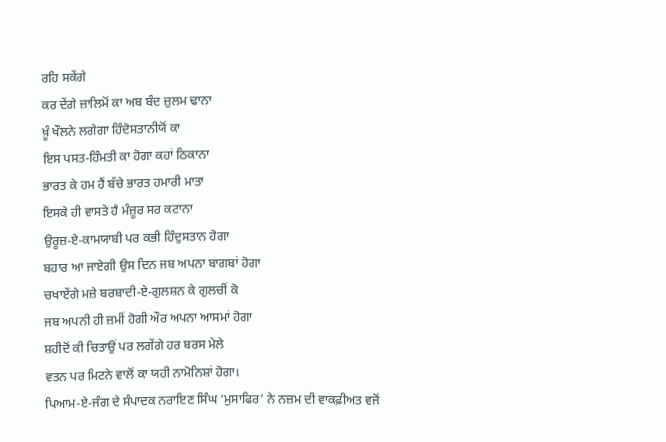ਰਹਿ ਸਕੇਂਗੇ
ਕਰ ਦੇਂਗੇ ਜ਼ਾਲਿਮੋਂ ਕਾ ਅਬ ਬੰਦ ਜ਼ੁਲਮ ਢਾਨਾ
ਖ਼ੂੰ ਖੌਲਨੇ ਲਗੇਗਾ ਹਿੰਦੋਸਤਾਨੀਯੋਂ ਕਾ
ਇਸ ਪਸਤ-ਹਿੰਮਤੀ ਕਾ ਹੋਗਾ ਕਹਾਂ ਠਿਕਾਨਾ
ਭਾਰਤ ਕੇ ਹਮ ਹੈਂ ਬੱਚੇ ਭਾਰਤ ਹਮਾਰੀ ਮਾਤਾ
ਇਸਕੇ ਹੀ ਵਾਸਤੇ ਹੈ ਮੰਜ਼ੂਰ ਸਰ ਕਟਾਨਾ
ਉਰੂਜ਼-ਏ-ਕਾਮਯਾਬੀ ਪਰ ਕਭੀ ਹਿੰਦੁਸਤਾਨ ਹੋਗਾ
ਬਹਾਰ ਆ ਜਾਏਗੀ ਉਸ ਦਿਨ ਜਬ ਅਪਨਾ ਬਾਗਬਾਂ ਹੋਗਾ
ਚਖਾਏਂਗੇ ਮਜ਼ੇ ਬਰਬਾਦੀ-ਏ-ਗੁਲਸ਼ਨ ਕੇ ਗੁਲਚੀਂ ਕੋ
ਜਬ ਅਪਨੀ ਹੀ ਜ਼ਮੀਂ ਹੋਗੀ ਔਰ ਅਪਨਾ ਆਸਮਾਂ ਹੋਗਾ
ਸ਼ਹੀਦੋਂ ਕੀ ਚਿਤਾਉਂ ਪਰ ਲਗੇਂਗੇ ਹਰ ਬਰਸ ਮੇਲੇ
ਵਤਨ ਪਰ ਮਿਟਨੇ ਵਾਲੋਂ ਕਾ ਯਹੀ ਨਾਮੋਨਿਸ਼ਾਂ ਹੋਗਾ।
ਪਿਆਮ-ਏ-ਜੰਗ ਦੇ ਸੰਪਾਦਕ ਨਰਾਇਣ ਸਿੰਘ ‘ਮੁਸਾਫਿਰ’ ਨੇ ਨਜ਼ਮ ਦੀ ਵਾਕਫ਼ੀਅਤ ਵਜੋਂ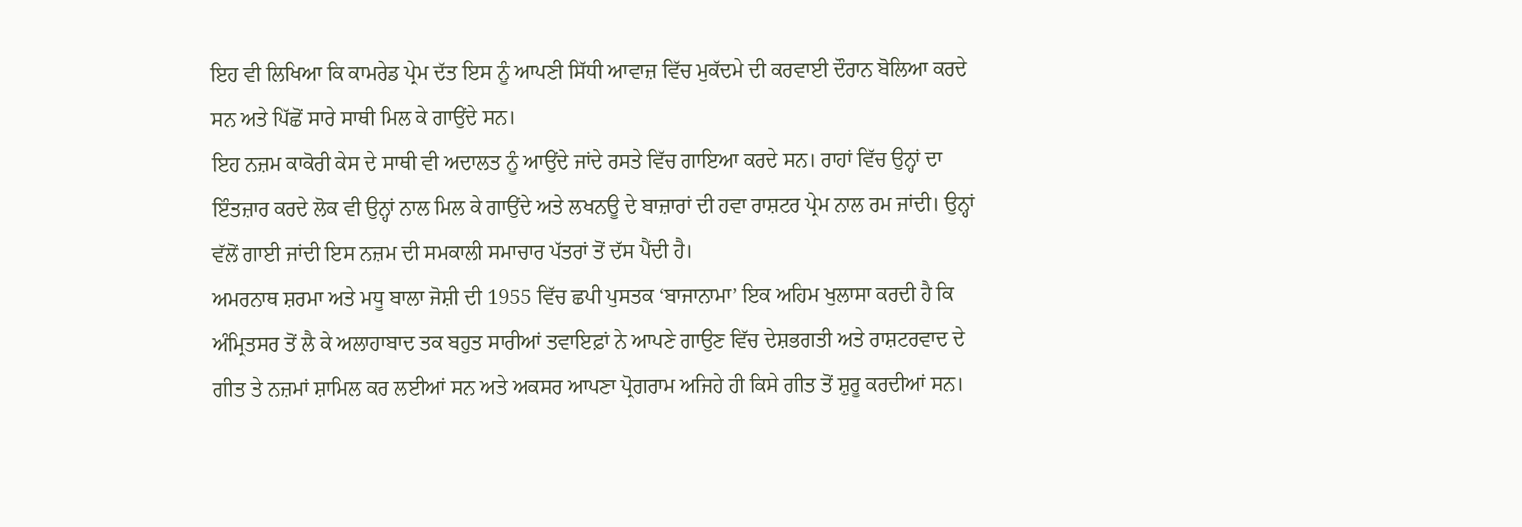ਇਹ ਵੀ ਲਿਖਿਆ ਕਿ ਕਾਮਰੇਡ ਪ੍ਰੇਮ ਦੱਤ ਇਸ ਨੂੰ ਆਪਣੀ ਸਿੱਧੀ ਆਵਾਜ਼ ਵਿੱਚ ਮੁਕੱਦਮੇ ਦੀ ਕਰਵਾਈ ਦੌਰਾਨ ਬੋਲਿਆ ਕਰਦੇ ਸਨ ਅਤੇ ਪਿੱਛੋਂ ਸਾਰੇ ਸਾਥੀ ਮਿਲ ਕੇ ਗਾਉਂਦੇ ਸਨ।
ਇਹ ਨਜ਼ਮ ਕਾਕੋਰੀ ਕੇਸ ਦੇ ਸਾਥੀ ਵੀ ਅਦਾਲਤ ਨੂੰ ਆਉਂਦੇ ਜਾਂਦੇ ਰਸਤੇ ਵਿੱਚ ਗਾਇਆ ਕਰਦੇ ਸਨ। ਰਾਹਾਂ ਵਿੱਚ ਉਨ੍ਹਾਂ ਦਾ ਇੰਤਜ਼ਾਰ ਕਰਦੇ ਲੋਕ ਵੀ ਉਨ੍ਹਾਂ ਨਾਲ ਮਿਲ ਕੇ ਗਾਉਂਦੇ ਅਤੇ ਲਖਨਊ ਦੇ ਬਾਜ਼ਾਰਾਂ ਦੀ ਹਵਾ ਰਾਸ਼ਟਰ ਪ੍ਰੇਮ ਨਾਲ ਰਮ ਜਾਂਦੀ। ਉਨ੍ਹਾਂ ਵੱਲੋਂ ਗਾਈ ਜਾਂਦੀ ਇਸ ਨਜ਼ਮ ਦੀ ਸਮਕਾਲੀ ਸਮਾਚਾਰ ਪੱਤਰਾਂ ਤੋਂ ਦੱਸ ਪੈਂਦੀ ਹੈ।
ਅਮਰਨਾਥ ਸ਼ਰਮਾ ਅਤੇ ਮਧੂ ਬਾਲਾ ਜੋਸ਼ੀ ਦੀ 1955 ਵਿੱਚ ਛਪੀ ਪੁਸਤਕ ‘ਬਾਜਾਨਾਮਾ’ ਇਕ ਅਹਿਮ ਖੁਲਾਸਾ ਕਰਦੀ ਹੈ ਕਿ ਅੰਮ੍ਰਿਤਸਰ ਤੋਂ ਲੈ ਕੇ ਅਲਾਹਾਬਾਦ ਤਕ ਬਹੁਤ ਸਾਰੀਆਂ ਤਵਾਇਫ਼ਾਂ ਨੇ ਆਪਣੇ ਗਾਉਣ ਵਿੱਚ ਦੇਸ਼ਭਗਤੀ ਅਤੇ ਰਾਸ਼ਟਰਵਾਦ ਦੇ ਗੀਤ ਤੇ ਨਜ਼ਮਾਂ ਸ਼ਾਮਿਲ ਕਰ ਲਈਆਂ ਸਨ ਅਤੇ ਅਕਸਰ ਆਪਣਾ ਪ੍ਰੋਗਰਾਮ ਅਜਿਹੇ ਹੀ ਕਿਸੇ ਗੀਤ ਤੋਂ ਸ਼ੁਰੂ ਕਰਦੀਆਂ ਸਨ।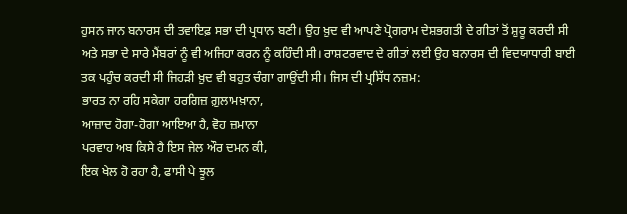ਹੁਸਨ ਜਾਨ ਬਨਾਰਸ ਦੀ ਤਵਾਇਫ਼ ਸਭਾ ਦੀ ਪ੍ਰਧਾਨ ਬਣੀ। ਉਹ ਖ਼ੁਦ ਵੀ ਆਪਣੇ ਪ੍ਰੋਗਰਾਮ ਦੇਸ਼ਭਗਤੀ ਦੇ ਗੀਤਾਂ ਤੋਂ ਸ਼ੁਰੂ ਕਰਦੀ ਸੀ ਅਤੇ ਸਭਾ ਦੇ ਸਾਰੇ ਮੈਂਬਰਾਂ ਨੂੰ ਵੀ ਅਜਿਹਾ ਕਰਨ ਨੂੰ ਕਹਿੰਦੀ ਸੀ। ਰਾਸ਼ਟਰਵਾਦ ਦੇ ਗੀਤਾਂ ਲਈ ਉਹ ਬਨਾਰਸ ਦੀ ਵਿਦਯਾਧਾਰੀ ਬਾਈ ਤਕ ਪਹੁੰਚ ਕਰਦੀ ਸੀ ਜਿਹੜੀ ਖ਼ੁਦ ਵੀ ਬਹੁਤ ਚੰਗਾ ਗਾਉਂਦੀ ਸੀ। ਜਿਸ ਦੀ ਪ੍ਰਸਿੱਧ ਨਜ਼ਮ:
ਭਾਰਤ ਨਾ ਰਹਿ ਸਕੇਗਾ ਹਰਗਿਜ਼ ਗ਼ੁਲਾਮਖ਼ਾਨਾ,
ਆਜ਼ਾਦ ਹੋਗਾ-ਹੋਗਾ ਆਇਆ ਹੈ, ਵੋਹ ਜ਼ਮਾਨਾ
ਪਰਵਾਹ ਅਬ ਕਿਸੇ ਹੈ ਇਸ ਜੇਲ ਔਰ ਦਮਨ ਕੀ,
ਇਕ ਖੇਲ ਹੋ ਰਹਾ ਹੈ, ਫਾਸੀ ਪੇ ਝੂਲ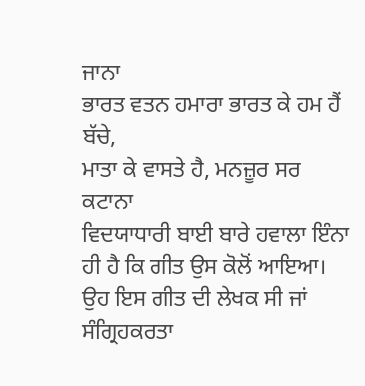ਜਾਨਾ
ਭਾਰਤ ਵਤਨ ਹਮਾਰਾ ਭਾਰਤ ਕੇ ਹਮ ਹੈਂ ਬੱਚੇ,
ਮਾਤਾ ਕੇ ਵਾਸਤੇ ਹੈ, ਮਨਜ਼ੂਰ ਸਰ ਕਟਾਨਾ
ਵਿਦਯਾਧਾਰੀ ਬਾਈ ਬਾਰੇ ਹਵਾਲਾ ਇੰਨਾ ਹੀ ਹੈ ਕਿ ਗੀਤ ਉਸ ਕੋਲੋਂ ਆਇਆ। ਉਹ ਇਸ ਗੀਤ ਦੀ ਲੇਖਕ ਸੀ ਜਾਂ ਸੰਗ੍ਰਿਹਕਰਤਾ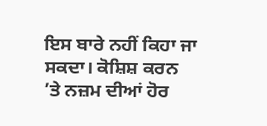ਇਸ ਬਾਰੇ ਨਹੀਂ ਕਿਹਾ ਜਾ ਸਕਦਾ। ਕੋਸ਼ਿਸ਼ ਕਰਨ ’ਤੇ ਨਜ਼ਮ ਦੀਆਂ ਹੋਰ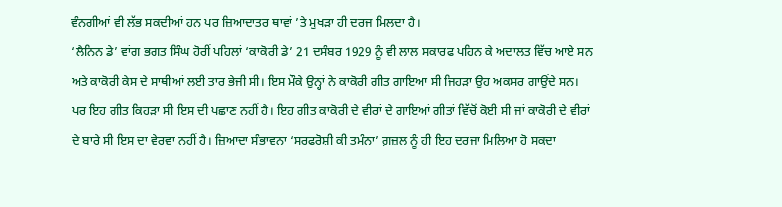ਵੰਨਗੀਆਂ ਵੀ ਲੱਭ ਸਕਦੀਆਂ ਹਨ ਪਰ ਜ਼ਿਆਦਾਤਰ ਥਾਵਾਂ ’ਤੇ ਮੁਖੜਾ ਹੀ ਦਰਜ ਮਿਲਦਾ ਹੈ।
‘ਲੈਨਿਨ ਡੇ’ ਵਾਂਗ ਭਗਤ ਸਿੰਘ ਹੋਰੀਂ ਪਹਿਲਾਂ ‘ਕਾਕੋਰੀ ਡੇ’ 21 ਦਸੰਬਰ 1929 ਨੂੰ ਵੀ ਲਾਲ ਸਕਾਰਫ ਪਹਿਨ ਕੇ ਅਦਾਲਤ ਵਿੱਚ ਆਏ ਸਨ ਅਤੇ ਕਾਕੋਰੀ ਕੇਸ ਦੇ ਸਾਥੀਆਂ ਲਈ ਤਾਰ ਭੇਜੀ ਸੀ। ਇਸ ਮੌਕੇ ਉਨ੍ਹਾਂ ਨੇ ਕਾਕੋਰੀ ਗੀਤ ਗਾਇਆ ਸੀ ਜਿਹੜਾ ਉਹ ਅਕਸਰ ਗਾਉਂਦੇ ਸਨ। ਪਰ ਇਹ ਗੀਤ ਕਿਹੜਾ ਸੀ ਇਸ ਦੀ ਪਛਾਣ ਨਹੀਂ ਹੈ। ਇਹ ਗੀਤ ਕਾਕੋਰੀ ਦੇ ਵੀਰਾਂ ਦੇ ਗਾਇਆਂ ਗੀਤਾਂ ਵਿੱਚੋਂ ਕੋਈ ਸੀ ਜਾਂ ਕਾਕੋਰੀ ਦੇ ਵੀਰਾਂ ਦੇ ਬਾਰੇ ਸੀ ਇਸ ਦਾ ਵੇਰਵਾ ਨਹੀਂ ਹੈ। ਜ਼ਿਆਦਾ ਸੰਭਾਵਨਾ ‘ਸਰਫਰੋਸ਼ੀ ਕੀ ਤਮੰਨਾ’ ਗ਼ਜ਼ਲ ਨੂੰ ਹੀ ਇਹ ਦਰਜਾ ਮਿਲਿਆ ਹੋ ਸਕਦਾ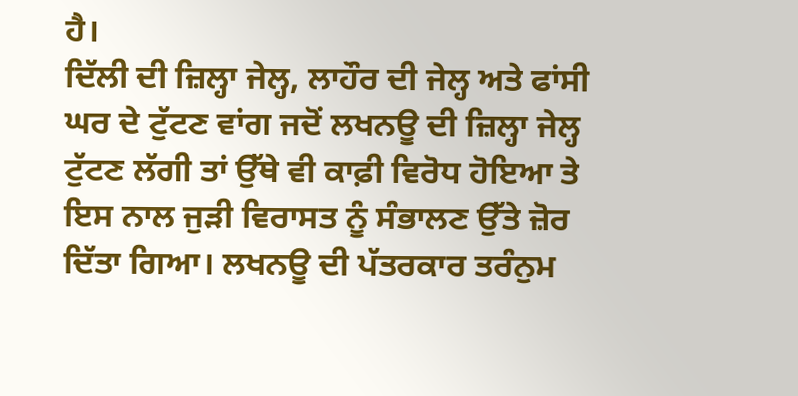ਹੈ।
ਦਿੱਲੀ ਦੀ ਜ਼ਿਲ੍ਹਾ ਜੇਲ੍ਹ, ਲਾਹੌਰ ਦੀ ਜੇਲ੍ਹ ਅਤੇ ਫਾਂਸੀ ਘਰ ਦੇ ਟੁੱਟਣ ਵਾਂਗ ਜਦੋਂ ਲਖਨਊ ਦੀ ਜ਼ਿਲ੍ਹਾ ਜੇਲ੍ਹ ਟੁੱਟਣ ਲੱਗੀ ਤਾਂ ਉੱਥੇ ਵੀ ਕਾਫ਼ੀ ਵਿਰੋਧ ਹੋਇਆ ਤੇ ਇਸ ਨਾਲ ਜੁੜੀ ਵਿਰਾਸਤ ਨੂੰ ਸੰਭਾਲਣ ਉੱਤੇ ਜ਼ੋਰ ਦਿੱਤਾ ਗਿਆ। ਲਖਨਊ ਦੀ ਪੱਤਰਕਾਰ ਤਰੰਨੁਮ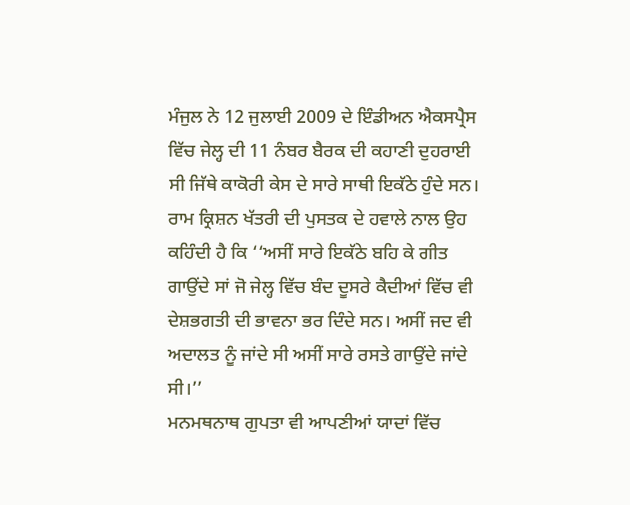ਮੰਜੁਲ ਨੇ 12 ਜੁਲਾਈ 2009 ਦੇ ਇੰਡੀਅਨ ਐਕਸਪ੍ਰੈਸ ਵਿੱਚ ਜੇਲ੍ਹ ਦੀ 11 ਨੰਬਰ ਬੈਰਕ ਦੀ ਕਹਾਣੀ ਦੁਹਰਾਈ ਸੀ ਜਿੱਥੇ ਕਾਕੋਰੀ ਕੇਸ ਦੇ ਸਾਰੇ ਸਾਥੀ ਇਕੱਠੇ ਹੁੰਦੇ ਸਨ। ਰਾਮ ਕ੍ਰਿਸ਼ਨ ਖੱਤਰੀ ਦੀ ਪੁਸਤਕ ਦੇ ਹਵਾਲੇ ਨਾਲ ਉਹ ਕਹਿੰਦੀ ਹੈ ਕਿ ‘‘ਅਸੀਂ ਸਾਰੇ ਇਕੱਠੇ ਬਹਿ ਕੇ ਗੀਤ ਗਾਉਂਦੇ ਸਾਂ ਜੋ ਜੇਲ੍ਹ ਵਿੱਚ ਬੰਦ ਦੂਸਰੇ ਕੈਦੀਆਂ ਵਿੱਚ ਵੀ ਦੇਸ਼ਭਗਤੀ ਦੀ ਭਾਵਨਾ ਭਰ ਦਿੰਦੇ ਸਨ। ਅਸੀਂ ਜਦ ਵੀ ਅਦਾਲਤ ਨੂੰ ਜਾਂਦੇ ਸੀ ਅਸੀਂ ਸਾਰੇ ਰਸਤੇ ਗਾਉਂਦੇ ਜਾਂਦੇ ਸੀ।’’
ਮਨਮਥਨਾਥ ਗੁਪਤਾ ਵੀ ਆਪਣੀਆਂ ਯਾਦਾਂ ਵਿੱਚ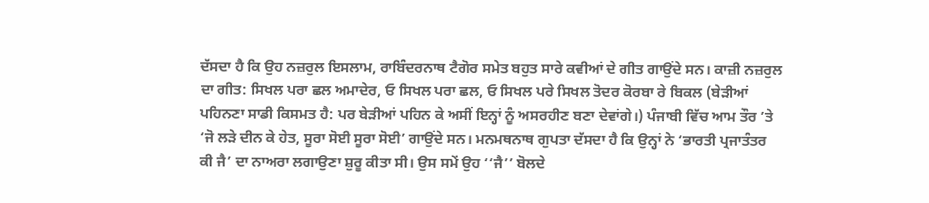ਦੱਸਦਾ ਹੈ ਕਿ ਉਹ ਨਜ਼ਰੁਲ ਇਸਲਾਮ, ਰਾਬਿੰਦਰਨਾਥ ਟੈਗੋਰ ਸਮੇਤ ਬਹੁਤ ਸਾਰੇ ਕਵੀਆਂ ਦੇ ਗੀਤ ਗਾਉਂਦੇ ਸਨ। ਕਾਜ਼ੀ ਨਜ਼ਰੁਲ ਦਾ ਗੀਤ: ਸਿਖਲ ਪਰਾ ਛਲ ਅਮਾਦੇਰ, ਓ ਸਿਖਲ ਪਰਾ ਛਲ, ਓ ਸਿਖਲ ਪਰੇ ਸਿਖਲ ਤੋਦਰ ਕੋਰਬਾ ਰੇ ਬਿਕਲ (ਬੇੜੀਆਂ ਪਹਿਨਣਾ ਸਾਡੀ ਕਿਸਮਤ ਹੈ: ਪਰ ਬੇੜੀਆਂ ਪਹਿਨ ਕੇ ਅਸੀਂ ਇਨ੍ਹਾਂ ਨੂੰ ਅਸਰਹੀਣ ਬਣਾ ਦੇਵਾਂਗੇ।) ਪੰਜਾਬੀ ਵਿੱਚ ਆਮ ਤੌਰ ’ਤੇ ‘ਜੋ ਲੜੇ ਦੀਨ ਕੇ ਹੇਤ, ਸੂਰਾ ਸੋਈ ਸੂਰਾ ਸੋਈ’ ਗਾਉਂਦੇ ਸਨ। ਮਨਮਥਨਾਥ ਗੁਪਤਾ ਦੱਸਦਾ ਹੈ ਕਿ ਉਨ੍ਹਾਂ ਨੇ ‘ਭਾਰਤੀ ਪ੍ਰਜਾਤੰਤਰ ਕੀ ਜੈ’ ਦਾ ਨਾਅਰਾ ਲਗਾਉਣਾ ਸ਼ੁਰੂ ਕੀਤਾ ਸੀ। ਉਸ ਸਮੇਂ ਉਹ ‘‘ਜੈ’’ ਬੋਲਦੇ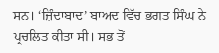ਸਨ। ‘ਜ਼ਿੰਦਾਬਾਦ’ ਬਾਅਦ ਵਿੱਚ ਭਗਤ ਸਿੰਘ ਨੇ ਪ੍ਰਚਲਿਤ ਕੀਤਾ ਸੀ। ਸਭ ਤੋਂ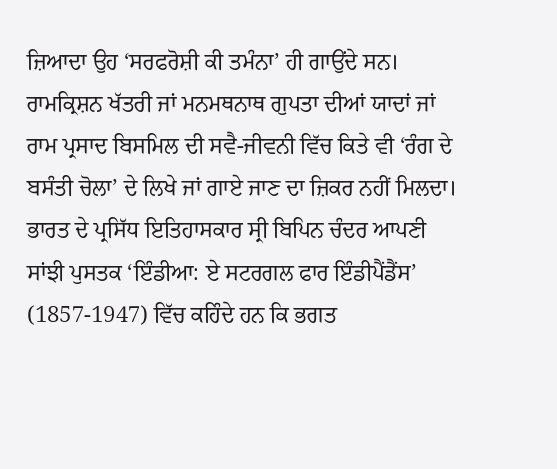ਜ਼ਿਆਦਾ ਉਹ ‘ਸਰਫਰੋਸ਼ੀ ਕੀ ਤਮੰਨਾ’ ਹੀ ਗਾਉਂਦੇ ਸਨ।
ਰਾਮਕ੍ਰਿਸ਼ਨ ਖੱਤਰੀ ਜਾਂ ਮਨਮਥਨਾਥ ਗੁਪਤਾ ਦੀਆਂ ਯਾਦਾਂ ਜਾਂ ਰਾਮ ਪ੍ਰਸਾਦ ਬਿਸਮਿਲ ਦੀ ਸਵੈ-ਜੀਵਨੀ ਵਿੱਚ ਕਿਤੇ ਵੀ ‘ਰੰਗ ਦੇ ਬਸੰਤੀ ਚੋਲਾ’ ਦੇ ਲਿਖੇ ਜਾਂ ਗਾਏ ਜਾਣ ਦਾ ਜ਼ਿਕਰ ਨਹੀਂ ਮਿਲਦਾ। ਭਾਰਤ ਦੇ ਪ੍ਰਸਿੱਧ ਇਤਿਹਾਸਕਾਰ ਸ੍ਰੀ ਬਿਪਿਨ ਚੰਦਰ ਆਪਣੀ ਸਾਂਝੀ ਪੁਸਤਕ ‘ਇੰਡੀਆ: ਏ ਸਟਰਗਲ ਫਾਰ ਇੰਡੀਪੈਂਡੈਂਸ’ (1857-1947) ਵਿੱਚ ਕਹਿੰਦੇ ਹਨ ਕਿ ਭਗਤ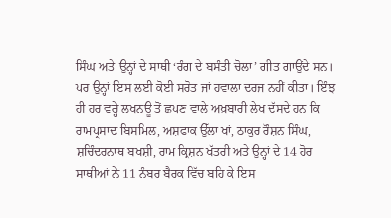ਸਿੰਘ ਅਤੇ ਉਨ੍ਹਾਂ ਦੇ ਸਾਥੀ ‘ਰੰਗ ਦੇ ਬਸੰਤੀ ਚੋਲਾ’ ਗੀਤ ਗਾਉਂਦੇ ਸਨ। ਪਰ ਉਨ੍ਹਾਂ ਇਸ ਲਈ ਕੋਈ ਸਰੋਤ ਜਾਂ ਹਵਾਲਾ ਦਰਜ ਨਹੀਂ ਕੀਤਾ। ਇੰਝ ਹੀ ਹਰ ਵਰ੍ਹੇ ਲਖਨਊ ਤੋਂ ਛਪਣ ਵਾਲੇ ਅਖ਼ਬਾਰੀ ਲੇਖ ਦੱਸਦੇ ਹਨ ਕਿ ਰਾਮਪ੍ਰਸਾਦ ਬਿਸਮਿਲ, ਅਸ਼ਫਾਕ ਉੱਲਾ ਖਾਂ, ਠਾਕੁਰ ਰੌਸ਼ਨ ਸਿੰਘ, ਸ਼ਚਿੰਦਰਨਾਥ ਬਖਸ਼ੀ, ਰਾਮ ਕ੍ਰਿਸ਼ਨ ਖੱਤਰੀ ਅਤੇ ਉਨ੍ਹਾਂ ਦੇ 14 ਹੋਰ ਸਾਥੀਆਂ ਨੇ 11 ਨੰਬਰ ਬੈਰਕ ਵਿੱਚ ਬਹਿ ਕੇ ਇਸ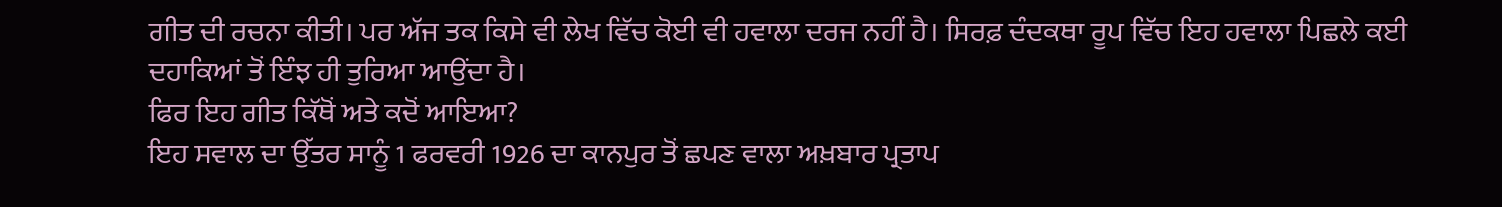ਗੀਤ ਦੀ ਰਚਨਾ ਕੀਤੀ। ਪਰ ਅੱਜ ਤਕ ਕਿਸੇ ਵੀ ਲੇਖ ਵਿੱਚ ਕੋਈ ਵੀ ਹਵਾਲਾ ਦਰਜ ਨਹੀਂ ਹੈ। ਸਿਰਫ਼ ਦੰਦਕਥਾ ਰੂਪ ਵਿੱਚ ਇਹ ਹਵਾਲਾ ਪਿਛਲੇ ਕਈ ਦਹਾਕਿਆਂ ਤੋਂ ਇੰਝ ਹੀ ਤੁਰਿਆ ਆਉਂਦਾ ਹੈ।
ਫਿਰ ਇਹ ਗੀਤ ਕਿੱਥੋਂ ਅਤੇ ਕਦੋਂ ਆਇਆ?
ਇਹ ਸਵਾਲ ਦਾ ਉੱਤਰ ਸਾਨੂੰ 1 ਫਰਵਰੀ 1926 ਦਾ ਕਾਨਪੁਰ ਤੋਂ ਛਪਣ ਵਾਲਾ ਅਖ਼ਬਾਰ ਪ੍ਰਤਾਪ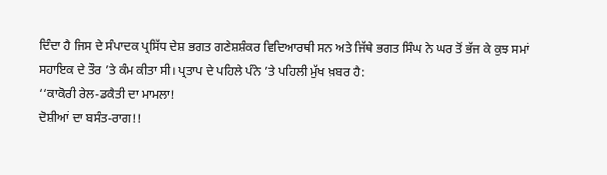ਦਿੰਦਾ ਹੈ ਜਿਸ ਦੇ ਸੰਪਾਦਕ ਪ੍ਰਸਿੱਧ ਦੇਸ਼ ਭਗਤ ਗਣੇਸ਼ਸ਼ੰਕਰ ਵਿਦਿਆਰਥੀ ਸਨ ਅਤੇ ਜਿੱਥੇ ਭਗਤ ਸਿੰਘ ਨੇ ਘਰ ਤੋਂ ਭੱਜ ਕੇ ਕੁਝ ਸਮਾਂ ਸਹਾਇਕ ਦੇ ਤੌਰ ’ਤੇ ਕੰਮ ਕੀਤਾ ਸੀ। ਪ੍ਰਤਾਪ ਦੇ ਪਹਿਲੇ ਪੰਨੇ ’ਤੇ ਪਹਿਲੀ ਮੁੱਖ ਖ਼ਬਰ ਹੈ:
‘‘ਕਾਕੋਰੀ ਰੇਲ-ਡਕੈਤੀ ਦਾ ਮਾਮਲਾ!
ਦੋਸ਼ੀਆਂ ਦਾ ਬਸੰਤ-ਰਾਗ!!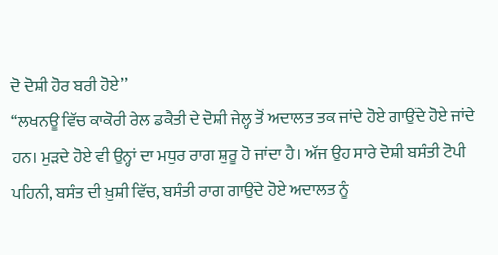ਦੋ ਦੋਸ਼ੀ ਹੋਰ ਬਰੀ ਹੋਏ’’
‘‘ਲਖਨਊ ਵਿੱਚ ਕਾਕੋਰੀ ਰੇਲ ਡਕੈਤੀ ਦੇ ਦੋਸ਼ੀ ਜੇਲ੍ਹ ਤੋਂ ਅਦਾਲਤ ਤਕ ਜਾਂਦੇ ਹੋਏ ਗਾਉਂਦੇ ਹੋਏ ਜਾਂਦੇ
ਹਨ। ਮੁੜਦੇ ਹੋਏ ਵੀ ਉਨ੍ਹਾਂ ਦਾ ਮਧੁਰ ਰਾਗ ਸ਼ੁਰੂ ਹੋ ਜਾਂਦਾ ਹੈ। ਅੱਜ ਉਹ ਸਾਰੇ ਦੋਸ਼ੀ ਬਸੰਤੀ ਟੋਪੀ ਪਹਿਨੀ, ਬਸੰਤ ਦੀ ਖ਼ੁਸ਼ੀ ਵਿੱਚ, ਬਸੰਤੀ ਰਾਗ ਗਾਉਂਦੇ ਹੋਏ ਅਦਾਲਤ ਨੂੰ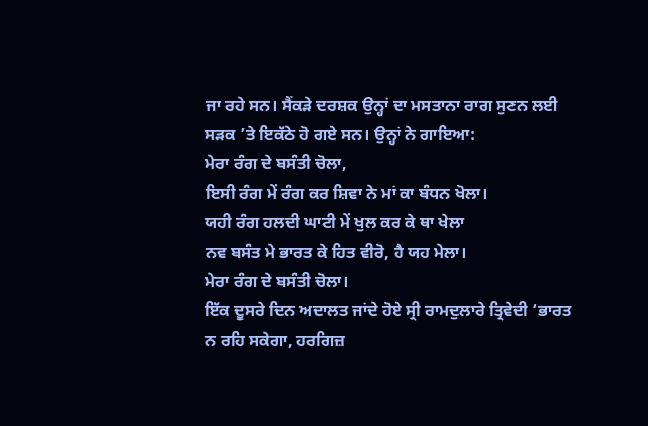ਜਾ ਰਹੇ ਸਨ। ਸੈਂਕੜੇ ਦਰਸ਼ਕ ਉਨ੍ਹਾਂ ਦਾ ਮਸਤਾਨਾ ਰਾਗ ਸੁਣਨ ਲਈ ਸੜਕ ’ਤੇ ਇਕੱਠੇ ਹੋ ਗਏ ਸਨ। ਉਨ੍ਹਾਂ ਨੇ ਗਾਇਆ:
ਮੇਰਾ ਰੰਗ ਦੇ ਬਸੰਤੀ ਚੋਲਾ,
ਇਸੀ ਰੰਗ ਮੇਂ ਰੰਗ ਕਰ ਸ਼ਿਵਾ ਨੇ ਮਾਂ ਕਾ ਬੰਧਨ ਖੋਲਾ।
ਯਹੀ ਰੰਗ ਹਲਦੀ ਘਾਟੀ ਮੇਂ ਖੁਲ ਕਰ ਕੇ ਥਾ ਖੇਲਾ
ਨਵ ਬਸੰਤ ਮੇ ਭਾਰਤ ਕੇ ਹਿਤ ਵੀਰੋ, ਹੈ ਯਹ ਮੇਲਾ।
ਮੇਰਾ ਰੰਗ ਦੇ ਬਸੰਤੀ ਚੋਲਾ।
ਇੱਕ ਦੂਸਰੇ ਦਿਨ ਅਦਾਲਤ ਜਾਂਦੇ ਹੋਏ ਸ੍ਰੀ ਰਾਮਦੁਲਾਰੇ ਤ੍ਰਿਵੇਦੀ ‘ਭਾਰਤ ਨ ਰਹਿ ਸਕੇਗਾ, ਹਰਗਿਜ਼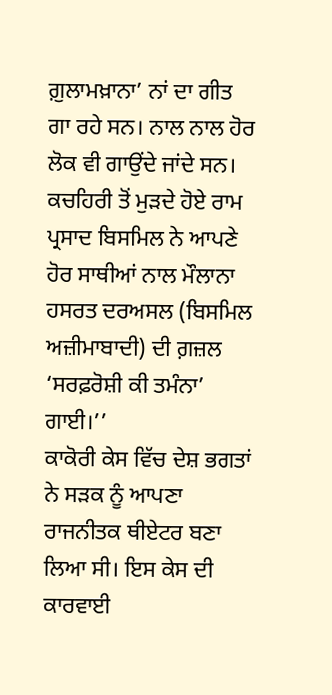ਗ਼ੁਲਾਮਖ਼ਾਨਾ’ ਨਾਂ ਦਾ ਗੀਤ ਗਾ ਰਹੇ ਸਨ। ਨਾਲ ਨਾਲ ਹੋਰ ਲੋਕ ਵੀ ਗਾਉਂਦੇ ਜਾਂਦੇ ਸਨ। ਕਚਹਿਰੀ ਤੋਂ ਮੁੜਦੇ ਹੋਏ ਰਾਮ ਪ੍ਰਸਾਦ ਬਿਸਮਿਲ ਨੇ ਆਪਣੇ ਹੋਰ ਸਾਥੀਆਂ ਨਾਲ ਮੌਲਾਨਾ ਹਸਰਤ ਦਰਅਸਲ (ਬਿਸਮਿਲ ਅਜ਼ੀਮਾਬਾਦੀ) ਦੀ ਗ਼ਜ਼ਲ ‘ਸਰਫ਼ਰੋਸ਼ੀ ਕੀ ਤਮੰਨਾ’ ਗਾਈ।’’
ਕਾਕੋਰੀ ਕੇਸ ਵਿੱਚ ਦੇਸ਼ ਭਗਤਾਂ ਨੇ ਸੜਕ ਨੂੰ ਆਪਣਾ ਰਾਜਨੀਤਕ ਥੀਏਟਰ ਬਣਾ ਲਿਆ ਸੀ। ਇਸ ਕੇਸ ਦੀ ਕਾਰਵਾਈ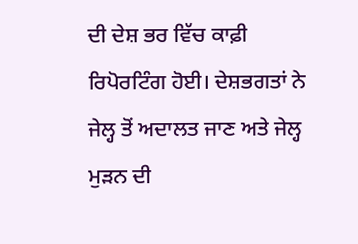ਦੀ ਦੇਸ਼ ਭਰ ਵਿੱਚ ਕਾਫ਼ੀ ਰਿਪੋਰਟਿੰਗ ਹੋਈ। ਦੇਸ਼ਭਗਤਾਂ ਨੇ ਜੇਲ੍ਹ ਤੋਂ ਅਦਾਲਤ ਜਾਣ ਅਤੇ ਜੇਲ੍ਹ ਮੁੜਨ ਦੀ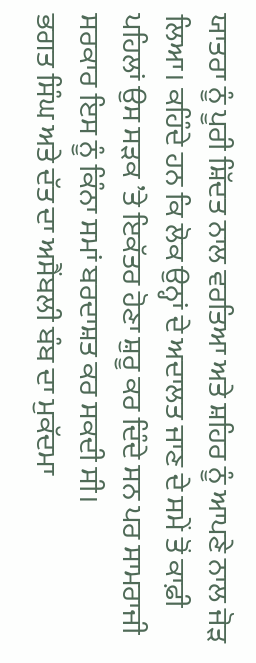ਯਾਤਰਾ ਨੂੰ ਪੂਰੀ ਸ਼ਿੱਦਤ ਨਾਲ ਵਰਤਿਆ ਅਤੇ ਸ਼ਹਿਰ ਨੂੰ ਆਪਣੇ ਨਾਲ ਜੋੜ ਲਿਆ। ਕਹਿੰਦੇ ਹਨ ਕਿ ਲੋਕ ਉਨ੍ਹਾਂ ਦੇ ਅਦਾਲਤ ਜਾਣ ਦੇ ਸਮੇਂ ਤੋਂ ਕਾਫ਼ੀ ਪਹਿਲਾਂ ਉਸ ਸੜਕ ’ਤੇ ਇਕੱਤਰ ਹੋਣਾ ਸ਼ੁਰੂ ਕਰ ਦਿੰਦੇ ਸਨ ਪਰ ਸਾਮਰਾਜੀ ਸਰਕਾਰ ਇਸ ਨੂੰ ਕਿੰਨਾ ਸਮਾਂ ਬਰਦਾਸ਼ਤ ਕਰ ਸਕਦੀ ਸੀ।
ਭਗਤ ਸਿੰਘ ਅਤੇ ਦੱਤ ਦਾ ਅਸੈਂਬਲੀ ਬੰਬ ਦਾ ਮੁਕੱਦਮਾ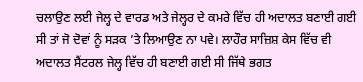ਚਲਾਉਣ ਲਈ ਜੇਲ੍ਹ ਦੇ ਵਾਰਡ ਅਤੇ ਜੇਲ੍ਹਰ ਦੇ ਕਮਰੇ ਵਿੱਚ ਹੀ ਅਦਾਲਤ ਬਣਾਈ ਗਈ ਸੀ ਤਾਂ ਜੋ ਦੋਵਾਂ ਨੂੰ ਸੜਕ ’ਤੇ ਲਿਆਉਣ ਨਾ ਪਵੇ। ਲਾਹੌਰ ਸਾਜ਼ਿਸ਼ ਕੇਸ ਵਿੱਚ ਵੀ ਅਦਾਲਤ ਸੈਂਟਰਲ ਜੇਲ੍ਹ ਵਿੱਚ ਹੀ ਬਣਾਈ ਗਈ ਸੀ ਜਿੱਥੇ ਭਗਤ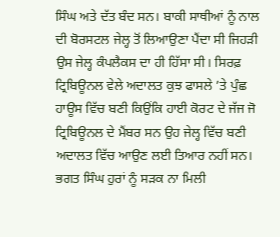ਸਿੰਘ ਅਤੇ ਦੱਤ ਬੰਦ ਸਨ। ਬਾਕੀ ਸਾਥੀਆਂ ਨੂੰ ਨਾਲ ਦੀ ਬੋਰਸਟਲ ਜੇਲ੍ਹ ਤੋਂ ਲਿਆਉਣਾ ਪੈਂਦਾ ਸੀ ਜਿਹੜੀ ਉਸ ਜੇਲ੍ਹ ਕੰਪਲੈਕਸ ਦਾ ਹੀ ਹਿੱਸਾ ਸੀ। ਸਿਰਫ਼ ਟ੍ਰਿਬਿਊਨਲ ਵੇਲੇ ਅਦਾਲਤ ਕੁਝ ਫਾਸਲੇ ’ਤੇ ਪੁੰਛ ਹਾਊਸ ਵਿੱਚ ਬਣੀ ਕਿਉਂਕਿ ਹਾਈ ਕੋਰਟ ਦੇ ਜੱਜ ਜੋ ਟ੍ਰਿਬਿਊਨਲ ਦੇ ਮੈਂਬਰ ਸਨ ਉਹ ਜੇਲ੍ਹ ਵਿੱਚ ਬਣੀ ਅਦਾਲਤ ਵਿੱਚ ਆਉਣ ਲਈ ਤਿਆਰ ਨਹੀਂ ਸਨ। ਭਗਤ ਸਿੰਘ ਹੁਰਾਂ ਨੂੰ ਸੜਕ ਨਾ ਮਿਲੀ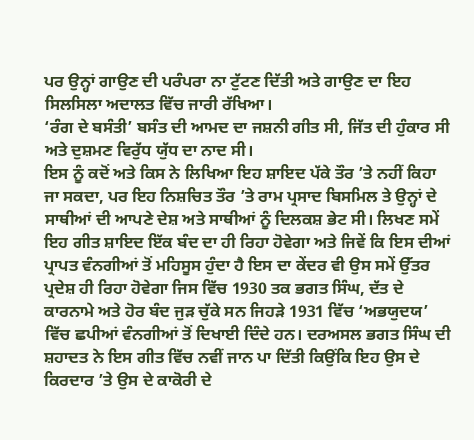ਪਰ ਉਨ੍ਹਾਂ ਗਾਉਣ ਦੀ ਪਰੰਪਰਾ ਨਾ ਟੁੱਟਣ ਦਿੱਤੀ ਅਤੇ ਗਾਉਣ ਦਾ ਇਹ ਸਿਲਸਿਲਾ ਅਦਾਲਤ ਵਿੱਚ ਜਾਰੀ ਰੱਖਿਆ।
‘ਰੰਗ ਦੇ ਬਸੰਤੀ’ ਬਸੰਤ ਦੀ ਆਮਦ ਦਾ ਜਸ਼ਨੀ ਗੀਤ ਸੀ, ਜਿੱਤ ਦੀ ਹੁੰਕਾਰ ਸੀ ਅਤੇ ਦੁਸ਼ਮਣ ਵਿਰੁੱਧ ਯੁੱਧ ਦਾ ਨਾਦ ਸੀ।
ਇਸ ਨੂੰ ਕਦੋਂ ਅਤੇ ਕਿਸ ਨੇ ਲਿਖਿਆ ਇਹ ਸ਼ਾਇਦ ਪੱਕੇ ਤੌਰ ’ਤੇ ਨਹੀਂ ਕਿਹਾ ਜਾ ਸਕਦਾ, ਪਰ ਇਹ ਨਿਸ਼ਚਿਤ ਤੌਰ ’ਤੇ ਰਾਮ ਪ੍ਰਸਾਦ ਬਿਸਮਿਲ ਤੇ ਉਨ੍ਹਾਂ ਦੇ ਸਾਥੀਆਂ ਦੀ ਆਪਣੇ ਦੇਸ਼ ਅਤੇ ਸਾਥੀਆਂ ਨੂੰ ਦਿਲਕਸ਼ ਭੇਟ ਸੀ। ਲਿਖਣ ਸਮੇਂ ਇਹ ਗੀਤ ਸ਼ਾਇਦ ਇੱਕ ਬੰਦ ਦਾ ਹੀ ਰਿਹਾ ਹੋਵੇਗਾ ਅਤੇ ਜਿਵੇਂ ਕਿ ਇਸ ਦੀਆਂ ਪ੍ਰਾਪਤ ਵੰਨਗੀਆਂ ਤੋਂ ਮਹਿਸੂਸ ਹੁੰਦਾ ਹੈ ਇਸ ਦਾ ਕੇਂਦਰ ਵੀ ਉਸ ਸਮੇਂ ਉੱਤਰ ਪ੍ਰਦੇਸ਼ ਹੀ ਰਿਹਾ ਹੋਵੇਗਾ ਜਿਸ ਵਿੱਚ 1930 ਤਕ ਭਗਤ ਸਿੰਘ, ਦੱਤ ਦੇ ਕਾਰਨਾਮੇ ਅਤੇ ਹੋਰ ਬੰਦ ਜੁੜ ਚੁੱਕੇ ਸਨ ਜਿਹੜੇ 1931 ਵਿੱਚ ‘ਅਭਯੁਦਯ’ ਵਿੱਚ ਛਪੀਆਂ ਵੰਨਗੀਆਂ ਤੋਂ ਦਿਖਾਈ ਦਿੰਦੇ ਹਨ। ਦਰਅਸਲ ਭਗਤ ਸਿੰਘ ਦੀ ਸ਼ਹਾਦਤ ਨੇ ਇਸ ਗੀਤ ਵਿੱਚ ਨਵੀਂ ਜਾਨ ਪਾ ਦਿੱਤੀ ਕਿਉਂਕਿ ਇਹ ਉਸ ਦੇ ਕਿਰਦਾਰ ’ਤੇ ਉਸ ਦੇ ਕਾਕੋਰੀ ਦੇ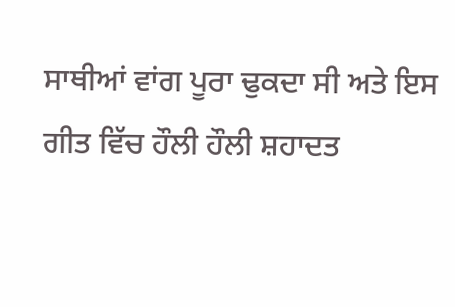ਸਾਥੀਆਂ ਵਾਂਗ ਪੂਰਾ ਢੁਕਦਾ ਸੀ ਅਤੇ ਇਸ ਗੀਤ ਵਿੱਚ ਹੌਲੀ ਹੌਲੀ ਸ਼ਹਾਦਤ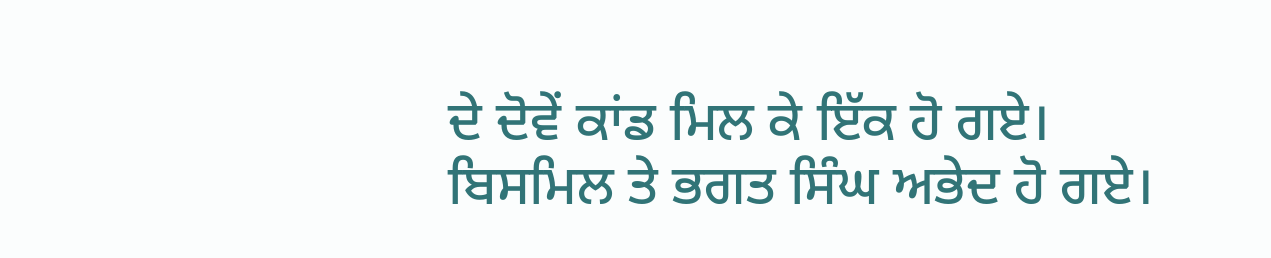ਦੇ ਦੋਵੇਂ ਕਾਂਡ ਮਿਲ ਕੇ ਇੱਕ ਹੋ ਗਏ। ਬਿਸਮਿਲ ਤੇ ਭਗਤ ਸਿੰਘ ਅਭੇਦ ਹੋ ਗਏ।